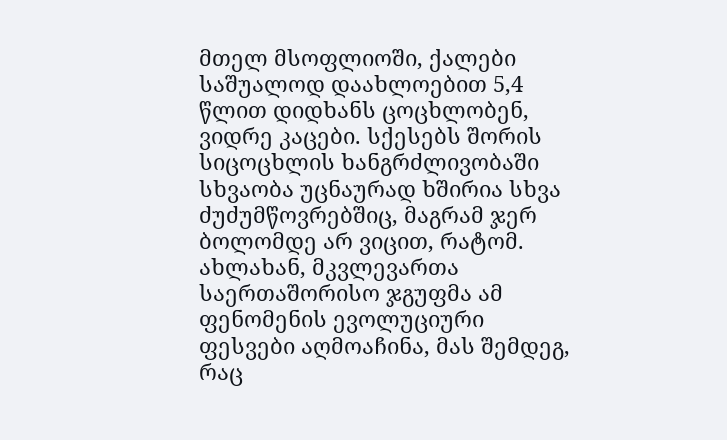მთელ მსოფლიოში, ქალები საშუალოდ დაახლოებით 5,4 წლით დიდხანს ცოცხლობენ, ვიდრე კაცები. სქესებს შორის სიცოცხლის ხანგრძლივობაში სხვაობა უცნაურად ხშირია სხვა ძუძუმწოვრებშიც, მაგრამ ჯერ ბოლომდე არ ვიცით, რატომ.
ახლახან, მკვლევართა საერთაშორისო ჯგუფმა ამ ფენომენის ევოლუციური ფესვები აღმოაჩინა, მას შემდეგ, რაც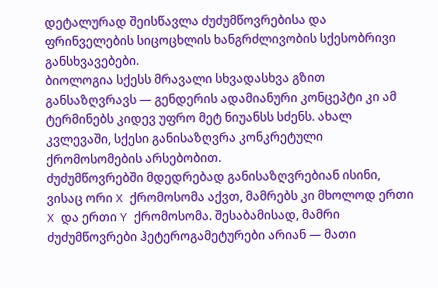დეტალურად შეისწავლა ძუძუმწოვრებისა და ფრინველების სიცოცხლის ხანგრძლივობის სქესობრივი განსხვავებები.
ბიოლოგია სქესს მრავალი სხვადასხვა გზით განსაზღვრავს — გენდერის ადამიანური კონცეპტი კი ამ ტერმინებს კიდევ უფრო მეტ ნიუანსს სძენს. ახალ კვლევაში, სქესი განისაზღვრა კონკრეტული ქრომოსომების არსებობით.
ძუძუმწოვრებში მდედრებად განისაზღვრებიან ისინი, ვისაც ორი X ქრომოსომა აქვთ, მამრებს კი მხოლოდ ერთი X და ერთი Y ქრომოსომა. შესაბამისად, მამრი ძუძუმწოვრები ჰეტეროგამეტურები არიან — მათი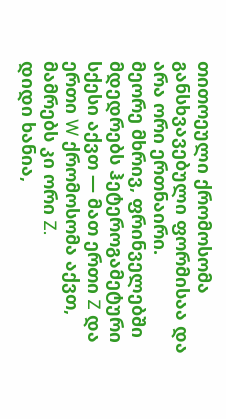თითოეული ქრომოსომა განსხვავებული ფორმისაა და არა ორი ერთნაირი.
მეორე მხრივ, ფრინველებში მდედრებს ჰეტეროგამეტური სქესი აქვთ — მათ ერთი Z და ერთი W ქრომოსომა აქვთ, მამრებს კი ორი Z.
დიდი ხანია,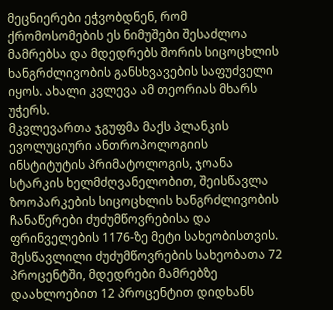მეცნიერები ეჭვობდნენ, რომ ქრომოსომების ეს ნიმუშები შესაძლოა მამრებსა და მდედრებს შორის სიცოცხლის ხანგრძლივობის განსხვავების საფუძველი იყოს. ახალი კვლევა ამ თეორიას მხარს უჭერს.
მკვლევართა ჯგუფმა მაქს პლანკის ევოლუციური ანთროპოლოგიის ინსტიტუტის პრიმატოლოგის, ჯოანა სტარკის ხელმძღვანელობით, შეისწავლა ზოოპარკების სიცოცხლის ხანგრძლივობის ჩანაწერები ძუძუმწოვრებისა და ფრინველების 1176-ზე მეტი სახეობისთვის.
შესწავლილი ძუძუმწოვრების სახეობათა 72 პროცენტში, მდედრები მამრებზე დაახლოებით 12 პროცენტით დიდხანს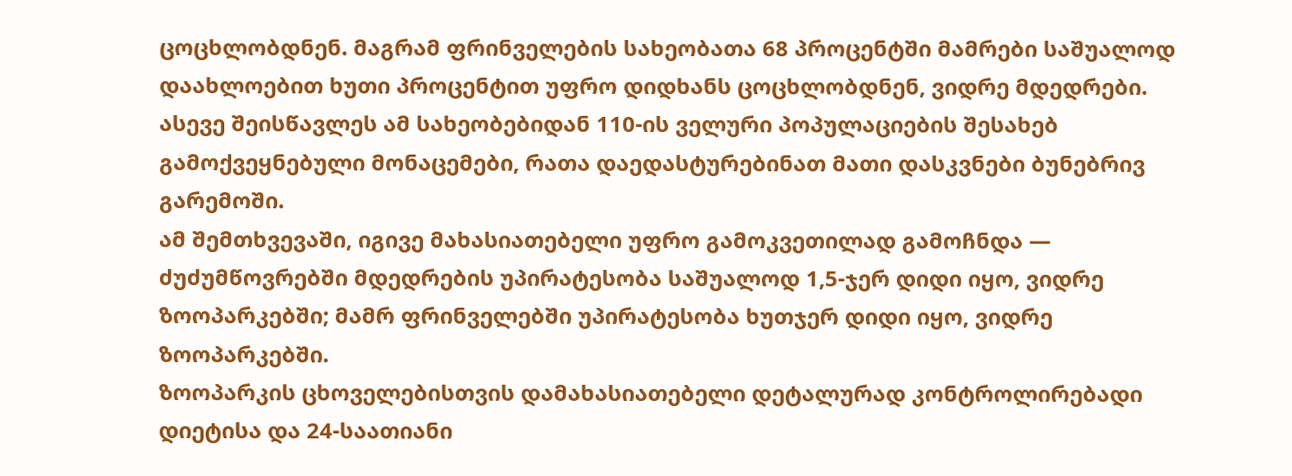ცოცხლობდნენ. მაგრამ ფრინველების სახეობათა 68 პროცენტში მამრები საშუალოდ დაახლოებით ხუთი პროცენტით უფრო დიდხანს ცოცხლობდნენ, ვიდრე მდედრები.
ასევე შეისწავლეს ამ სახეობებიდან 110-ის ველური პოპულაციების შესახებ გამოქვეყნებული მონაცემები, რათა დაედასტურებინათ მათი დასკვნები ბუნებრივ გარემოში.
ამ შემთხვევაში, იგივე მახასიათებელი უფრო გამოკვეთილად გამოჩნდა — ძუძუმწოვრებში მდედრების უპირატესობა საშუალოდ 1,5-ჯერ დიდი იყო, ვიდრე ზოოპარკებში; მამრ ფრინველებში უპირატესობა ხუთჯერ დიდი იყო, ვიდრე ზოოპარკებში.
ზოოპარკის ცხოველებისთვის დამახასიათებელი დეტალურად კონტროლირებადი დიეტისა და 24-საათიანი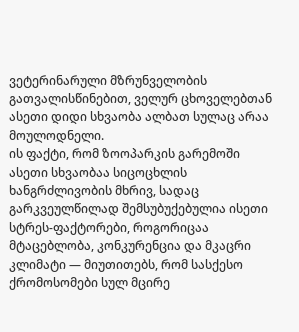ვეტერინარული მზრუნველობის გათვალისწინებით, ველურ ცხოველებთან ასეთი დიდი სხვაობა ალბათ სულაც არაა მოულოდნელი.
ის ფაქტი, რომ ზოოპარკის გარემოში ასეთი სხვაობაა სიცოცხლის ხანგრძლივობის მხრივ, სადაც გარკვეულწილად შემსუბუქებულია ისეთი სტრეს-ფაქტორები, როგორიცაა მტაცებლობა, კონკურენცია და მკაცრი კლიმატი — მიუთითებს, რომ სასქესო ქრომოსომები სულ მცირე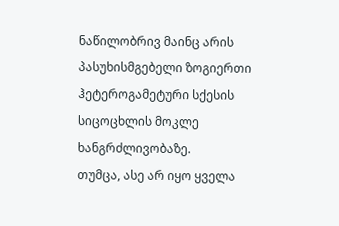ნაწილობრივ მაინც არის პასუხისმგებელი ზოგიერთი ჰეტეროგამეტური სქესის სიცოცხლის მოკლე ხანგრძლივობაზე.
თუმცა, ასე არ იყო ყველა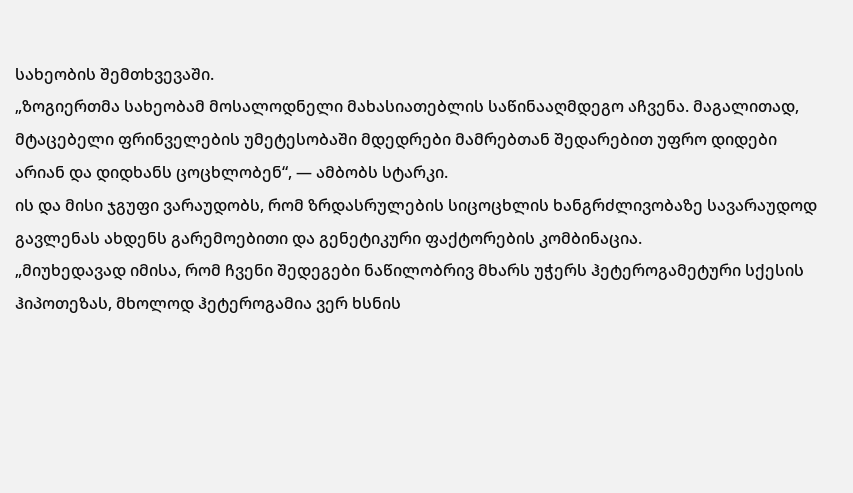სახეობის შემთხვევაში.
„ზოგიერთმა სახეობამ მოსალოდნელი მახასიათებლის საწინააღმდეგო აჩვენა. მაგალითად, მტაცებელი ფრინველების უმეტესობაში მდედრები მამრებთან შედარებით უფრო დიდები არიან და დიდხანს ცოცხლობენ“, — ამბობს სტარკი.
ის და მისი ჯგუფი ვარაუდობს, რომ ზრდასრულების სიცოცხლის ხანგრძლივობაზე სავარაუდოდ გავლენას ახდენს გარემოებითი და გენეტიკური ფაქტორების კომბინაცია.
„მიუხედავად იმისა, რომ ჩვენი შედეგები ნაწილობრივ მხარს უჭერს ჰეტეროგამეტური სქესის ჰიპოთეზას, მხოლოდ ჰეტეროგამია ვერ ხსნის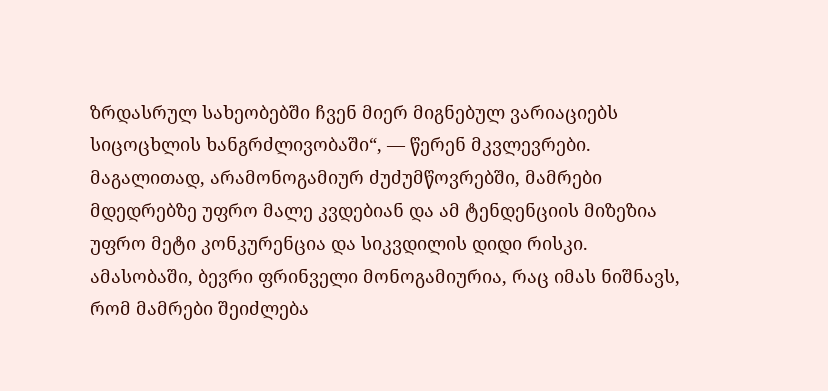ზრდასრულ სახეობებში ჩვენ მიერ მიგნებულ ვარიაციებს სიცოცხლის ხანგრძლივობაში“, — წერენ მკვლევრები.
მაგალითად, არამონოგამიურ ძუძუმწოვრებში, მამრები მდედრებზე უფრო მალე კვდებიან და ამ ტენდენციის მიზეზია უფრო მეტი კონკურენცია და სიკვდილის დიდი რისკი.
ამასობაში, ბევრი ფრინველი მონოგამიურია, რაც იმას ნიშნავს, რომ მამრები შეიძლება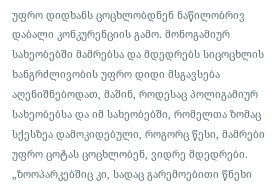უფრო დიდხანს ცოცხლობდნენ ნაწილობრივ დაბალი კონკურენციის გამო. მონოგამიურ სახეობებში მამრებსა და მდედრებს სიცოცხლის ხანგრძლივობის უფრო დიდი მსგავსება აღენიშნებოდათ, მაშინ, როდესაც პოლიგამიურ სახეობებსა და იმ სახეობებში, რომელთა ზომაც სქესზეა დამოკიდებული, როგორც წესი, მამრები უფრო ცოტას ცოცხლობენ, ვიდრე მდედრები.
„ზოოპარკებშიც კი, სადაც გარემოებითი წნეხი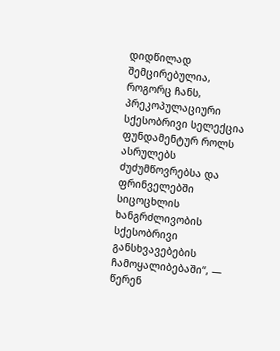დიდწილად შემცირებულია, როგორც ჩანს, პრეკოპულაციური სქესობრივი სელექცია ფუნდამენტურ როლს ასრულებს ძუძუმწოვრებსა და ფრინველებში სიცოცხლის ხანგრძლივობის სქესობრივი განსხვავებების ჩამოყალიბებაში“, — წერენ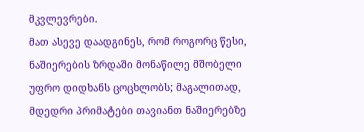მკვლევრები.
მათ ასევე დაადგინეს, რომ როგორც წესი, ნაშიერების ზრდაში მონაწილე მშობელი უფრო დიდხანს ცოცხლობს; მაგალითად, მდედრი პრიმატები თავიანთ ნაშიერებზე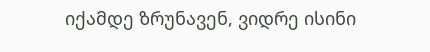იქამდე ზრუნავენ, ვიდრე ისინი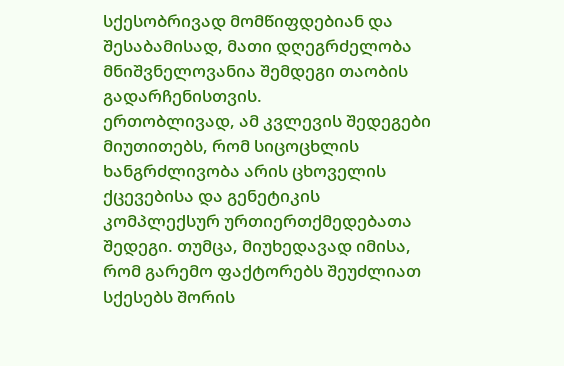სქესობრივად მომწიფდებიან და შესაბამისად, მათი დღეგრძელობა მნიშვნელოვანია შემდეგი თაობის გადარჩენისთვის.
ერთობლივად, ამ კვლევის შედეგები მიუთითებს, რომ სიცოცხლის ხანგრძლივობა არის ცხოველის ქცევებისა და გენეტიკის კომპლექსურ ურთიერთქმედებათა შედეგი. თუმცა, მიუხედავად იმისა, რომ გარემო ფაქტორებს შეუძლიათ სქესებს შორის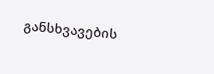განსხვავების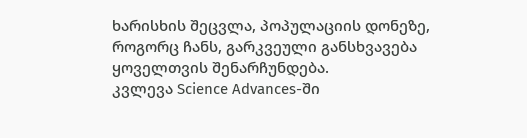ხარისხის შეცვლა, პოპულაციის დონეზე, როგორც ჩანს, გარკვეული განსხვავება ყოველთვის შენარჩუნდება.
კვლევა Science Advances-ში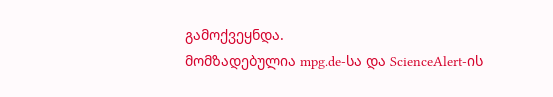გამოქვეყნდა.
მომზადებულია mpg.de-სა და ScienceAlert-ის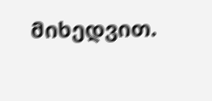მიხედვით.